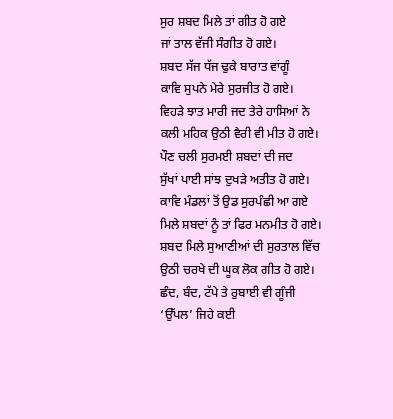ਸੁਰ ਸ਼ਬਦ ਮਿਲੇ ਤਾਂ ਗੀਤ ਹੋ ਗਏ
ਜਾਂ ਤਾਲ ਵੱਜੀ ਸੰਗੀਤ ਹੋ ਗਏ।
ਸ਼ਬਦ ਸੱਜ ਧੱਜ ਢੁਕੇ ਬਾਰਾਤ ਵਾਂਗੂੰ
ਕਾਵਿ ਸੁਪਨੇ ਮੇਰੇ ਸੁਰਜੀਤ ਹੋ ਗਏ।
ਵਿਹੜੇ ਝਾਤ ਮਾਰੀ ਜਦ ਤੇਰੇ ਹਾਸਿਆਂ ਨੇ
ਕਲੀ ਮਹਿਕ ਉਠੀ ਵੈਰੀ ਵੀ ਮੀਤ ਹੋ ਗਏ।
ਪੌਣ ਚਲੀ ਸੁਰਮਈ ਸ਼ਬਦਾਂ ਦੀ ਜਦ
ਸੁੱਖਾਂ ਪਾਈ ਸਾਂਝ ਦੁਖੜੇ ਅਤੀਤ ਹੋ ਗਏ।
ਕਾਵਿ ਮੰਡਲਾਂ ਤੋਂ ਉਡ ਸੁਰਪੰਛੀ ਆ ਗਏ
ਮਿਲੇ ਸ਼ਬਦਾਂ ਨੂੰ ਤਾਂ ਫਿਰ ਮਨਮੀਤ ਹੋ ਗਏ।
ਸ਼ਬਦ ਮਿਲੇ ਸੁਆਣੀਆਂ ਦੀ ਸੁਰਤਾਲ ਵਿੱਚ
ਉਠੀ ਚਰਖੇ ਦੀ ਘੂਕ ਲੋਕ ਗੀਤ ਹੋ ਗਏ।
ਛੰਦ, ਬੰਦ, ਟੱਪੇ ਤੇ ਰੁਬਾਈ ਵੀ ਗੂੰਜੀ
‘ਉੱਪਲ’ ਜਿਹੇ ਕਈ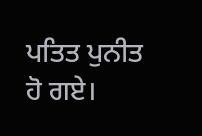ਪਤਿਤ ਪੁਨੀਤ ਹੋ ਗਏ।